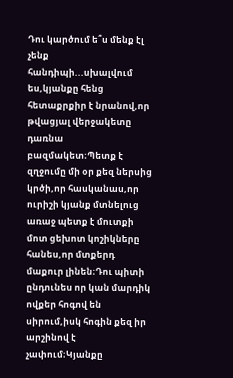Դու կարծում ե՞ս մենք էլ չենք հանդիպի...սխալվում ես,կյանքը հենց հետաքրքիր է նրանով,որ թվացյալ վերջակետը դառնա բազմակետ։Պետք է զղջումը մի օր քեզ ներսից կրծի,որ հասկանաս,որ ուրիշի կյանք մտնելուց առաջ պետք է մուտքի մոտ ցեխոտ կոշիկները հանես,որ մտքերդ մաքուր լինեն։Դու պիտի ընդունես որ կան մարդիկ ովքեր հոգով են սիրում,իսկ հոգին քեզ իր արշինով է չափում։Կյանքը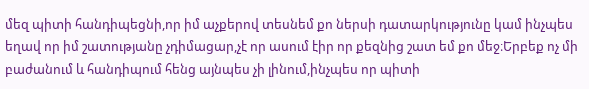մեզ պիտի հանդիպեցնի,որ իմ աչքերով տեսնեմ քո ներսի դատարկությունը կամ ինչպես եղավ որ իմ շատությանը չդիմացար,չէ որ ասում էիր որ քեզնից շատ եմ քո մեջ։Երբեք ոչ մի բաժանում և հանդիպում հենց այնպես չի լինում,ինչպես որ պիտի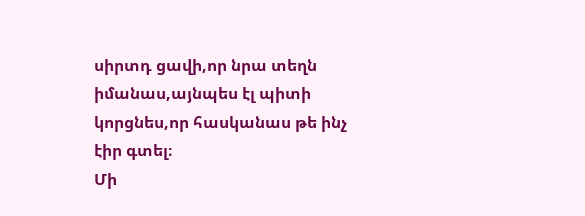սիրտդ ցավի,որ նրա տեղն իմանաս,այնպես էլ պիտի կորցնես,որ հասկանաս թե ինչ էիր գտել։
Մի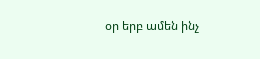օր երբ ամեն ինչ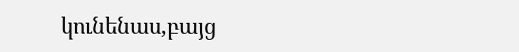կունենաս,բայց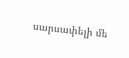սարսափելի մե